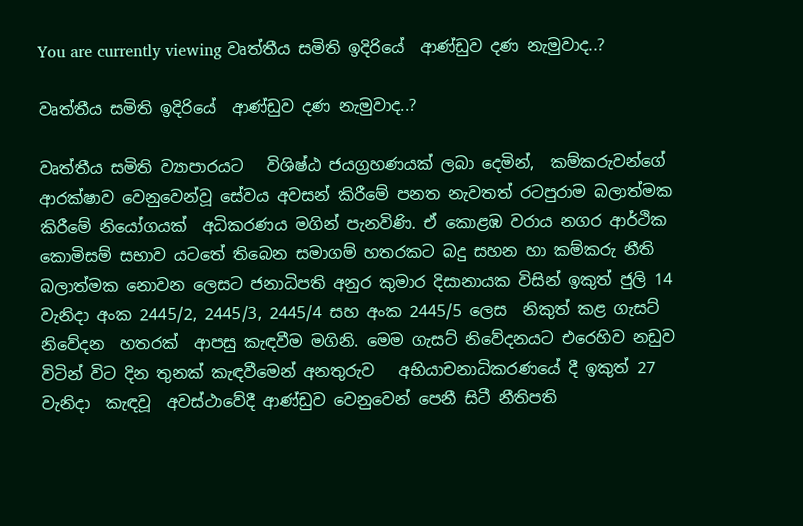You are currently viewing වෘත්තීය සමිති ඉදිරියේ  ආණ්ඩුව දණ නැමුවාද..?

වෘත්තීය සමිති ඉදිරියේ  ආණ්ඩුව දණ නැමුවාද..?

වෘත්තීය සමිති ව්‍යාපාරයට   විශිෂ්ඨ ජයග්‍රහණයක් ලබා දෙමින්,  කම්කරුවන්ගේ ආරක්ෂාව වෙනුවෙන්වූ සේවය අවසන් කිරීමේ පනත නැවතත් රටපුරාම බලාත්මක කිරීමේ නියෝගයක්  අධිකරණය මගින් පැනවිණි. ඒ කොළඹ වරාය නගර ආර්ථික කොමිසම් සභාව යටතේ තිබෙන සමාගම් හතරකට බදු සහන හා කම්කරු නීති බලාත්මක නොවන ලෙසට ජනාධිපති අනුර කුමාර දිසානායක විසින් ඉකුත් ජුලි 14 වැනිදා අංක 2445/2, 2445/3, 2445/4 සහ අංක 2445/5 ලෙස  නිකුත් කළ ගැසට් නිවේදන  හතරක්  ආපසු කැඳවීම මගිනි. මෙම ගැසට් නිවේදනයට එරෙහිව නඩුව විටින් විට දින තුනක් කැඳවීමෙන් අනතුරුව   අභියාචනාධිකරණයේ දී ඉකුත් 27 වැනිදා  කැඳවූ  අවස්ථාවේදී ආණ්ඩුව වෙනුවෙන් පෙනී සිටී නීතිපති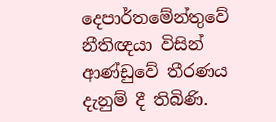දෙපාර්තමේන්තුවේ නීතිඥයා විසින් ආණ්ඩුවේ තීරණය දැනුම් දී තිබිණි.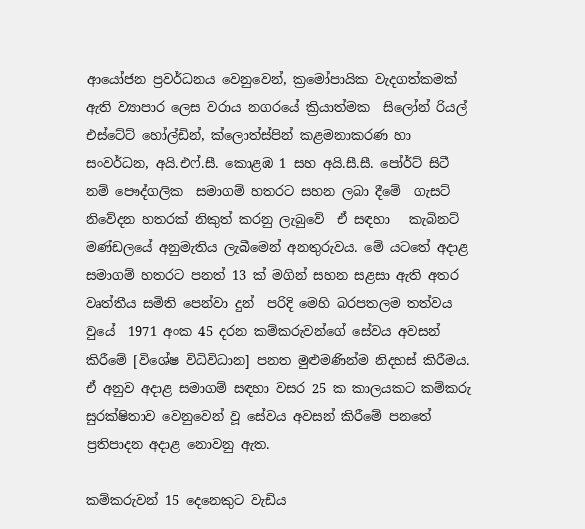ආයෝජන ප්‍රවර්ධනය වෙනුවෙන්, ක්‍රමෝපායික වැදගත්කමක් ඇති ව්‍යාපාර ලෙස වරාය නගරයේ ක්‍රියාත්මක  සිලෝන් රියල් එස්ටේට් හෝල්ඩින්, ක්ලොත්ස්පින් කළමනාකරණ හා සංවර්ධන, අයි.එෆ්.සී. කොළඹ 1 සහ අයි.සී.සී. පෝර්ට් සිටී නම් පෞද්ගලික  සමාගම් හතරට සහන ලබා දීමේ  ගැසට් නිවේදන හතරක් නිකුත් කරනු ලැබුවේ  ඒ සඳහා   කැබිනට් මණ්ඩලයේ අනුමැතිය ලැබීමෙන් අනතුරුවය. මේ යටතේ අදාළ සමාගම් හතරට පනත් 13 ක් මගින් සහන සළසා ඇති අතර වෘත්තීය සමිති පෙන්වා දුන්  පරිදි මෙහි බරපතලම තත්වය වුයේ  1971 අංක 45 දරන කම්කරුවන්ගේ සේවය අවසන් කිරීමේ [විශේෂ විධිවිධාන] පනත මුළුමණින්ම නිදහස් කිරීමය.  ඒ අනුව අදාළ සමාගම් සඳහා වසර 25 ක කාලයකට කම්කරු සුරක්ෂිතාව වෙනුවෙන් වූ සේවය අවසන් කිරීමේ පනතේ ප්‍රතිපාදන අදාළ නොවනු ඇත.

කම්කරුවන් 15 දෙනෙකුට වැඩිය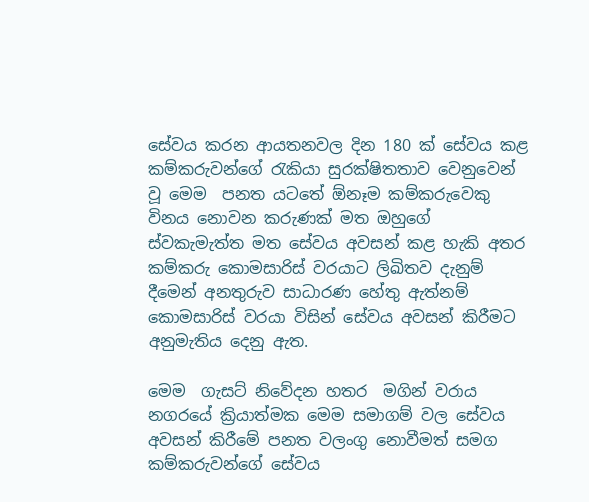සේවය කරන ආයතනවල දින 180 ක් සේවය කළ  කම්කරුවන්ගේ රැකියා සුරක්ෂිතතාව වෙනුවෙන් වූ මෙම  පනත යටතේ ඕනෑම කම්කරුවෙකු විනය නොවන කරුණක් මත ඔහුගේ ස්වකැමැත්ත මත සේවය අවසන් කළ හැකි අතර කම්කරු කොමසාරිස් වරයාට ලිඛිතව දැනුම් දීමෙන් අනතුරුව සාධාරණ හේතු ඇත්නම් කොමසාරිස් වරයා විසින් සේවය අවසන් කිරීමට අනුමැතිය දෙනු ඇත.

මෙම  ගැසට් නිවේදන හතර  මගින් වරාය නගරයේ ක්‍රියාත්මක මෙම සමාගම් වල සේවය අවසන් කිරීමේ පනත වලංගු නොවීමත් සමග  කම්කරුවන්ගේ සේවය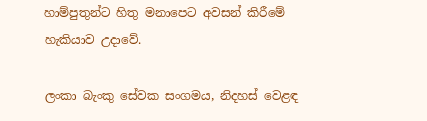හාම්පුතුන්ට හිතු මනාපෙට අවසන් කිරීමේ හැකියාව උදාවේ.

ලංකා බැංකු සේවක සංගමය, නිදහස් වෙළඳ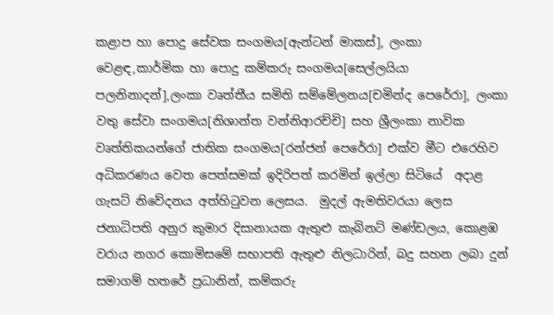කළාප හා පොදු සේවක සංගමය[ඇන්ටන් මාකස්], ලංකා වෙළඳ,කාර්මික හා පොදු කම්කරු සංගමය[සෙල්ලයියා පලනිනාදන්],ලංකා වෘත්තීය සමිති සම්මේලනය[චමින්ද පෙරේරා], ලංකා වතු සේවා සංගමය[නිශාන්ත වන්නිආරච්චි] සහ ශ්‍රීලංකා නාවික වෘත්තිකයන්ගේ ජාතික සංගමය[රන්ජන් පෙරේරා] එක්ව මීට එරෙහිව අධිකරණය වෙත පෙත්සමක් ඉදිරිපත් කරමින් ඉල්ලා සිටියේ  අදාළ ගැසට් නිවේදනය අත්හිටුවන ලෙසය.  මුදල් ඇමතිවරයා ලෙස ජනාධිපති අනුර කුමාර දිසානායක ඇතුළු කැබිනට් මණ්ඩලය, කොළඹ වරාය නගර කොමිසමේ සභාපති ඇතුළු නිලධාරින්, බදු සහන ලබා දුන් සමාගම් හතරේ ප්‍රධානින්, කම්කරු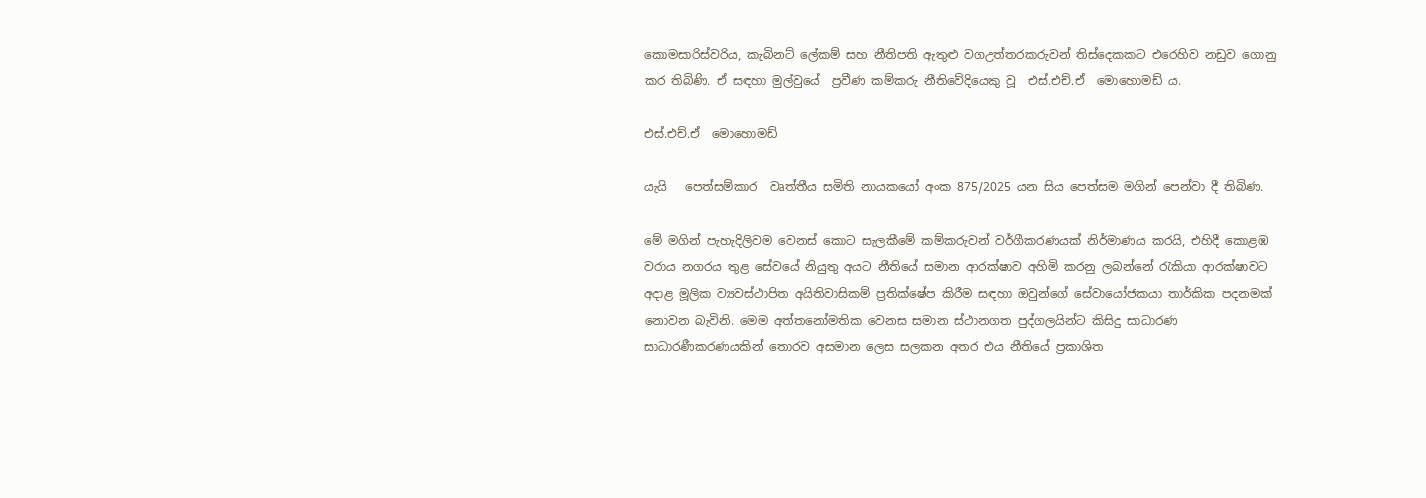කොමසාරිස්වරිය, කැබිනට් ලේකම් සහ නීතිපති ඇතුළු වගඋත්තරකරුවන් තිස්දෙකකට එරෙහිව නඩුව ගොනු කර තිබිණි. ඒ සඳහා මුල්වුයේ  ප්‍රවීණ කම්කරු නීතිවේදියෙකු වූ  එස්.එච්.ඒ  මොහොමඩ් ය.

එස්.එච්.ඒ  මොහොමඩ්

යැයි   පෙත්සම්කාර  වෘත්තීය සමිති නායකයෝ අංක 875/2025 යන සිය පෙත්සම මගින් පෙන්වා දී තිබිණ.

මේ මගින් පැහැදිලිවම වෙනස් කොට සැලකීමේ කම්කරුවන් වර්ගීකරණයක් නිර්මාණය කරයි, එහිදී කොළඹ වරාය නගරය තුළ සේවයේ නියුතු අයට නීතියේ සමාන ආරක්ෂාව අහිමි කරනු ලබන්නේ රැකියා ආරක්ෂාවට අදාළ මූලික ව්‍යවස්ථාපිත අයිතිවාසිකම් ප්‍රතික්ෂේප කිරීම සඳහා ඔවුන්ගේ සේවායෝජකයා තාර්කික පදනමක් නොවන බැවිනි. මෙම අත්තනෝමතික වෙනස සමාන ස්ථානගත පුද්ගලයින්ට කිසිදු සාධාරණ සාධාරණීකරණයකින් තොරව අසමාන ලෙස සලකන අතර එය නීතියේ ප්‍රකාශිත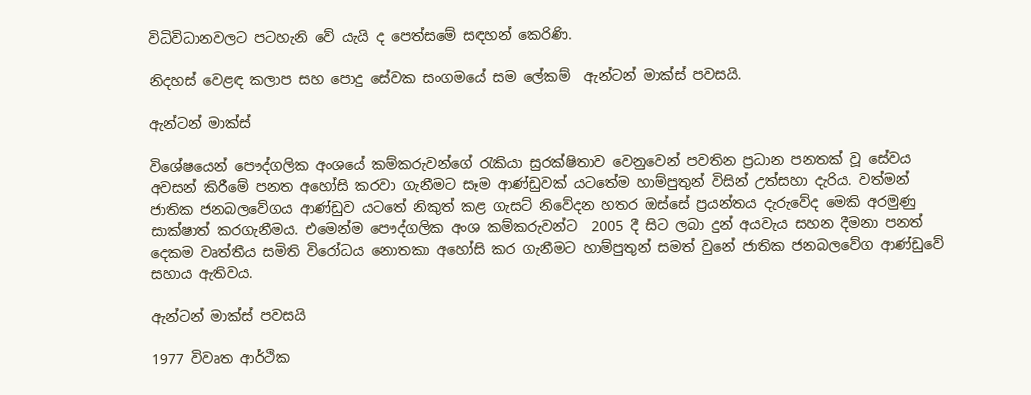විධිවිධානවලට පටහැනි වේ යැයි ද පෙත්සමේ සඳහන් කෙරිණි.

නිදහස් වෙළඳ කලාප සහ පොදු සේවක සංගමයේ සම ලේකම්  ඇන්ටන් මාක්ස් පවසයි.

ඇන්ටන් මාක්ස්

විශේෂයෙන් පෞද්ගලික අංශයේ කම්කරුවන්ගේ රැකියා සුරක්ෂිතාව වෙනුවෙන් පවතින ප්‍රධාන පනතක් වූ සේවය අවසන් කිරීමේ පනත අහෝසි කරවා ගැනීමට සෑම ආණ්ඩුවක් යටතේම හාම්පුතුන් විසින් උත්සහා දැරිය. වත්මන් ජාතික ජනබලවේගය ආණ්ඩුව යටතේ නිකුත් කළ ගැසට් නිවේදන හතර ඔස්සේ ප්‍රයන්තය දැරුවේද මෙකි අරමුණු සාක්ෂාත් කරගැනීමය. එමෙන්ම පෞද්ගලික අංශ කම්කරුවන්ට  2005 දී සිට ලබා දුන් අයවැය සහන දීමනා පනත් දෙකම වෘත්තීය සමිති විරෝධය නොතකා අහෝසි කර ගැනීමට හාම්පුතුන් සමත් වුනේ ජාතික ජනබලවේග ආණ්ඩුවේ සහාය ඇතිවය.

ඇන්ටන් මාක්ස් පවසයි

1977 විවෘත ආර්ථික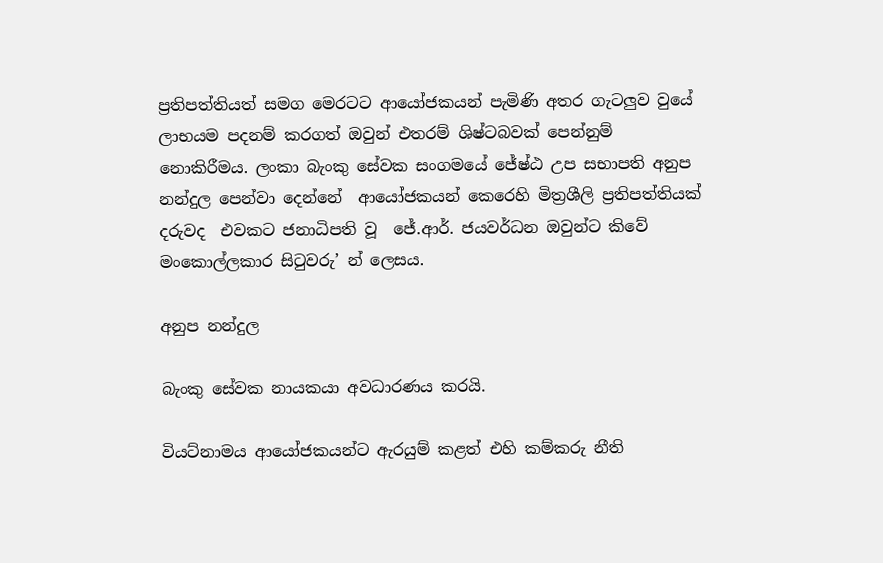ප්‍රතිපත්තියත් සමග මෙරටට ආයෝජකයන් පැමිණි අතර ගැටලුව වුයේ  ලාභයම පදනම් කරගත් ඔවුන් එතරම් ශිෂ්ටබවක් පෙන්නුම් නොකිරීමය. ලංකා බැංකු සේවක සංගමයේ ජේෂ්ඨ උප සභාපති අනුප නන්දුල පෙන්වා දෙන්නේ  ආයෝජකයන් කෙරෙහි මිත්‍රශීලි ප්‍රතිපත්තියක් දරුවද  එවකට ජනාධිපති වූ  ජේ.ආර්. ජයවර්ධන ඔවුන්ට කිවේ මංකොල්ලකාර සිටුවරු’ න් ලෙසය.

අනුප නන්දුල

බැංකු සේවක නායකයා අවධාරණය කරයි.

වියට්නාමය ආයෝජකයන්ට ඇරයුම් කළත් එහි කම්කරු නීති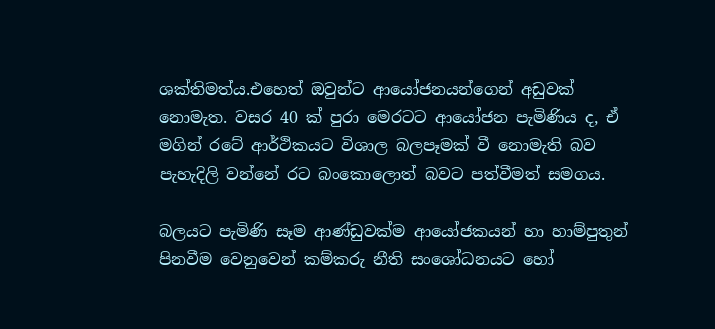ශක්තිමත්ය.එහෙත් ඔවුන්ට ආයෝජනයන්ගෙන් අඩුවක් නොමැත. වසර 40 ක් පුරා මෙරටට ආයෝජන පැමිණිය ද, ඒ මගින් රටේ ආර්ථිකයට විශාල බලපෑමක් වී නොමැති බව පැහැදිලි වන්නේ රට බංකොලොත් බවට පත්වීමත් සමගය.

බලයට පැමිණි සෑම ආණ්ඩුවක්ම ආයෝජකයන් හා හාම්පුතුන් පිනවීම වෙනුවෙන් කම්කරු නීති සංශෝධනයට හෝ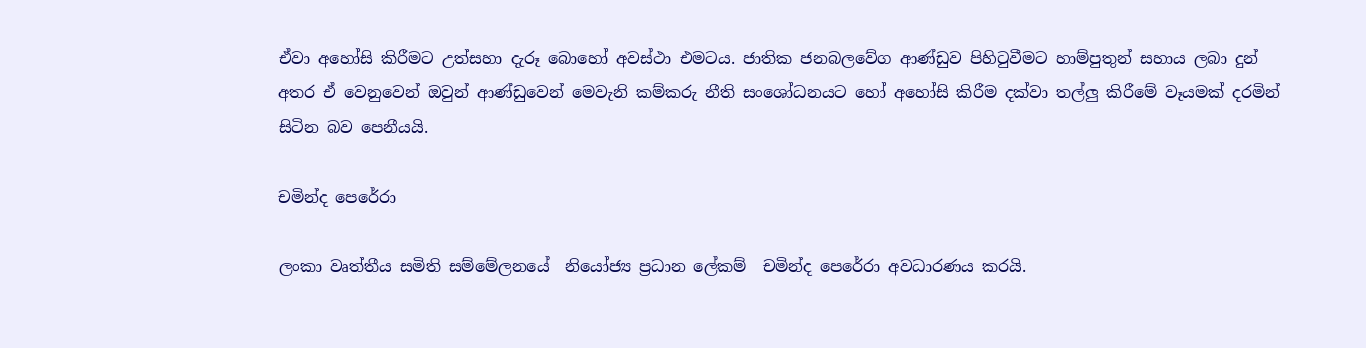ඒවා අහෝසි කිරීමට උත්සහා දැරූ බොහෝ අවස්ථා එමටය. ජාතික ජනබලවේග ආණ්ඩුව පිහිටුවීමට හාම්පුතුන් සහාය ලබා දුන් අතර ඒ වෙනුවෙන් ඔවුන් ආණ්ඩුවෙන් මෙවැනි කම්කරු නීති සංශෝධනයට හෝ අහෝසි කිරීම දක්වා තල්ලු කිරීමේ වෑයමක් දරමින් සිටින බව පෙනීයයි.

චමින්ද පෙරේරා

ලංකා වෘත්තීය සමිති සම්මේලනයේ  නියෝජ්‍ය ප්‍රධාන ලේකම්  චමින්ද පෙරේරා අවධාරණය කරයි.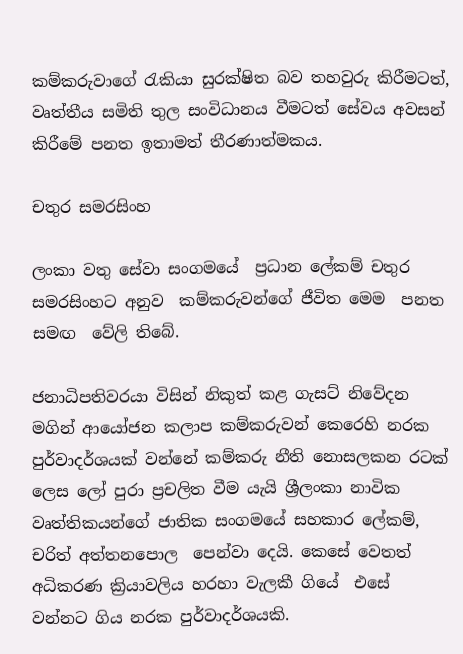කම්කරුවාගේ රැකියා සුරක්ෂිත බව තහවුරු කිරීමටත්, වෘත්තීය සමිති තුල සංවිධානය වීමටත් සේවය අවසන් කිරීමේ පනත ඉතාමත් තීරණාත්මකය.

චතුර සමරසිංහ

ලංකා වතු සේවා සංගමයේ  ප්‍රධාන ලේකම් චතුර සමරසිංහට අනුව  කම්කරුවන්ගේ ජීවිත මෙම  පනත සමඟ  වේලි තිබේ.

ජනාධිපතිවරයා විසින් නිකුත් කළ ගැසට් නිවේදන මගින් ආයෝජන කලාප කම්කරුවන් කෙරෙහි නරක පුර්වාදර්ශයක් වන්නේ කම්කරු නීති නොසලකන රටක් ලෙස ලෝ පුරා ප්‍රචලිත වීම යැයි ශ්‍රීලංකා නාවික වෘත්තිකයන්ගේ ජාතික සංගමයේ සහකාර ලේකම්,  චරිත් අත්තනපොල  පෙන්වා දෙයි. කෙසේ වෙතත් අධිකරණ ක්‍රියාවලිය හරහා වැලකී ගියේ  එසේ වන්නට ගිය නරක පුර්වාදර්ශයකි.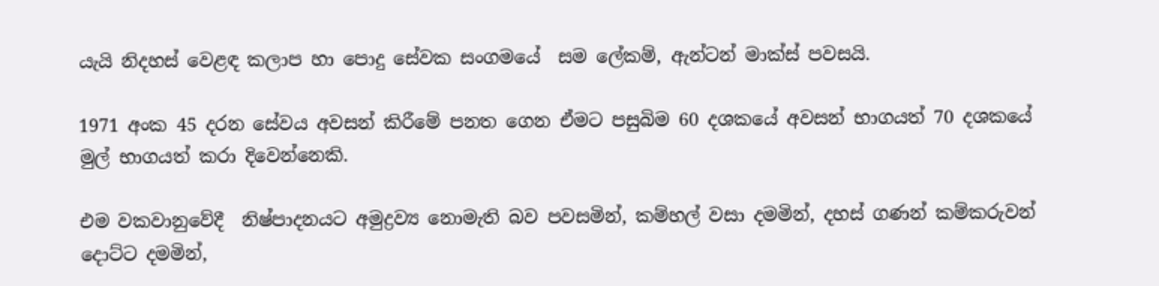යැයි නිදහස් වෙළඳ කලාප හා පොදු සේවක සංගමයේ  සම ලේකම්, ඇන්ටන් මාක්ස් පවසයි.

1971 අංක 45 දරන සේවය අවසන් කිරීමේ පනත ගෙන ඒමට පසුබිම 60 දශකයේ අවසන් භාගයත් 70 දශකයේ  මුල් භාගයත් කරා දිවෙන්නෙකි.

එම වකවානුවේදී  නිෂ්පාදනයට අමුද්‍රව්‍ය නොමැති බව පවසමින්, කම්හල් වසා දමමින්, දහස් ගණන් කම්කරුවන් දොට්ට දමමින්,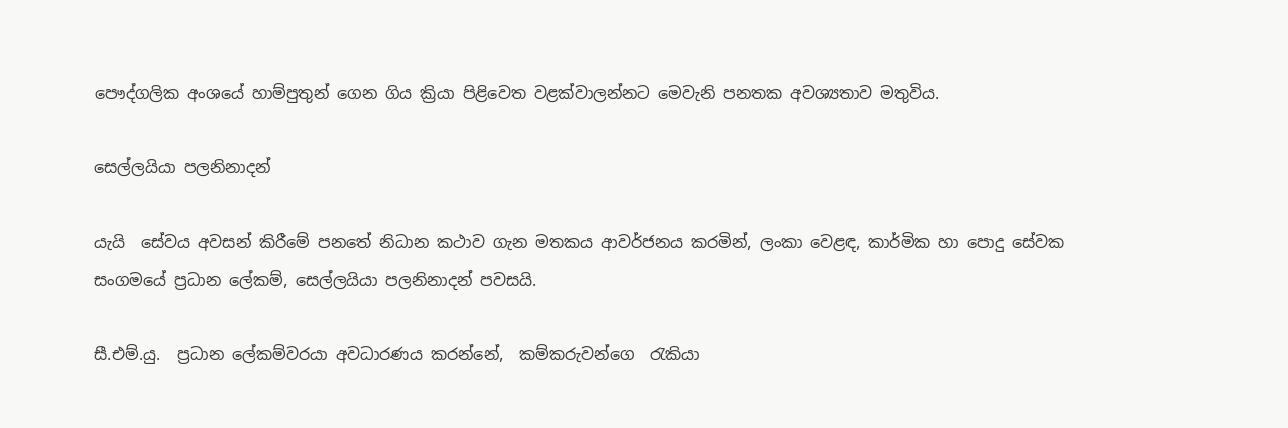පෞද්ගලික අංශයේ හාම්පුතුන් ගෙන ගිය ක්‍රියා පිළිවෙත වළක්වාලන්නට මෙවැනි පනතක අවශ්‍යතාව මතුවිය.

සෙල්ලයියා පලනිනාදන්

යැයි  සේවය අවසන් කිරීමේ පනතේ නිධාන කථාව ගැන මතකය ආවර්ජනය කරමින්, ලංකා වෙළඳ, කාර්මික හා පොදු සේවක සංගමයේ ප්‍රධාන ලේකම්, සෙල්ලයියා පලනිනාදන් පවසයි.

සී.එම්.යු.  ප්‍රධාන ලේකම්වරයා අවධාරණය කරන්නේ,  කම්කරුවන්ගෙ  රැකියා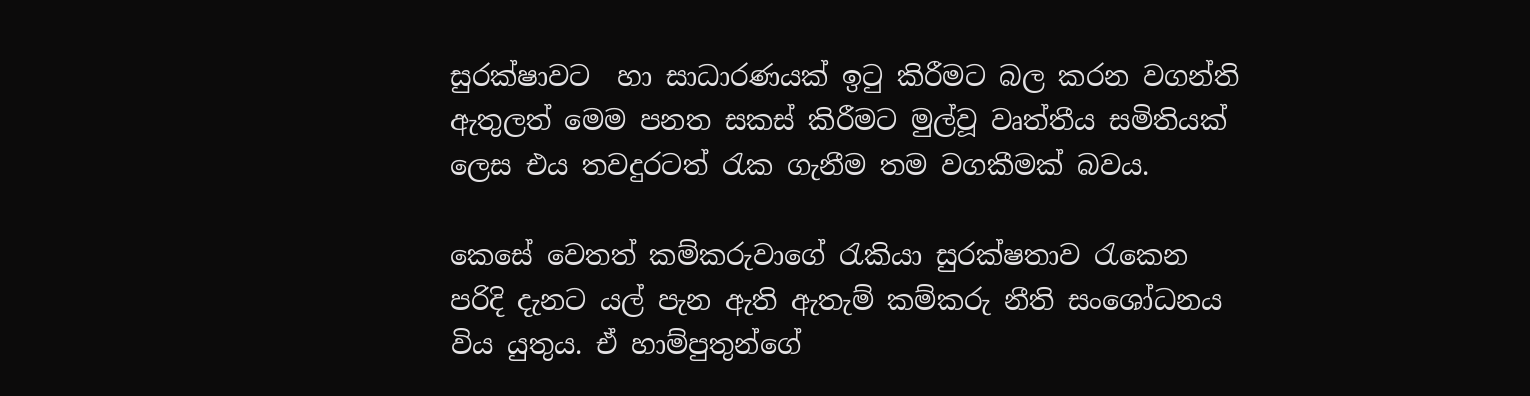සුරක්ෂාවට  හා සාධාරණයක් ඉටු කිරීමට බල කරන වගන්ති ඇතුලත් මෙම පනත සකස් කිරීමට මුල්වූ වෘත්තීය සමිතියක් ලෙස එය තවදුරටත් රැක ගැනීම තම වගකීමක් බවය.

කෙසේ වෙතත් කම්කරුවාගේ රැකියා සුරක්ෂතාව රැකෙන පරිදි දැනට යල් පැන ඇති ඇතැම් කම්කරු නීති සංශෝධනය විය යුතුය. ඒ හාම්පුතුන්ගේ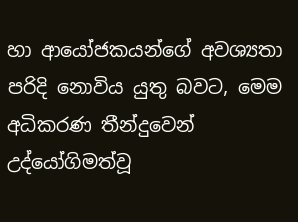හා ආයෝජකයන්ගේ අවශ්‍යතා පරිදි නොවිය යුතු බවට, මෙම අධිකරණ තීන්දුවෙන් උද්යෝගිමත්වූ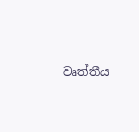වෘත්තීය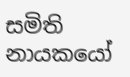සමිති නායකයෝ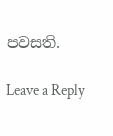පවසති.

Leave a Reply